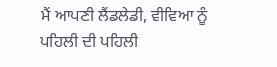ਮੈਂ ਆਪਣੀ ਲੈਂਡਲੇਡੀ, ਵੀਵਿਆ ਨੂੰ ਪਹਿਲੀ ਦੀ ਪਹਿਲੀ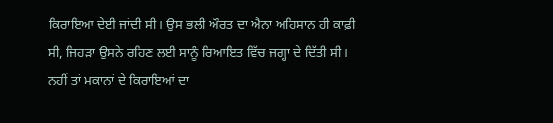ਕਿਰਾਇਆ ਦੇਈ ਜਾਂਦੀ ਸੀ। ਉਸ ਭਲੀ ਔਰਤ ਦਾ ਐਨਾ ਅਹਿਸਾਨ ਹੀ ਕਾਫ਼ੀ ਸੀ, ਜਿਹੜਾ ਉਸਨੇ ਰਹਿਣ ਲਈ ਸਾਨੂੰ ਰਿਆਇਤ ਵਿੱਚ ਜਗ੍ਹਾ ਦੇ ਦਿੱਤੀ ਸੀ। ਨਹੀਂ ਤਾਂ ਮਕਾਨਾਂ ਦੇ ਕਿਰਾਇਆਂ ਦਾ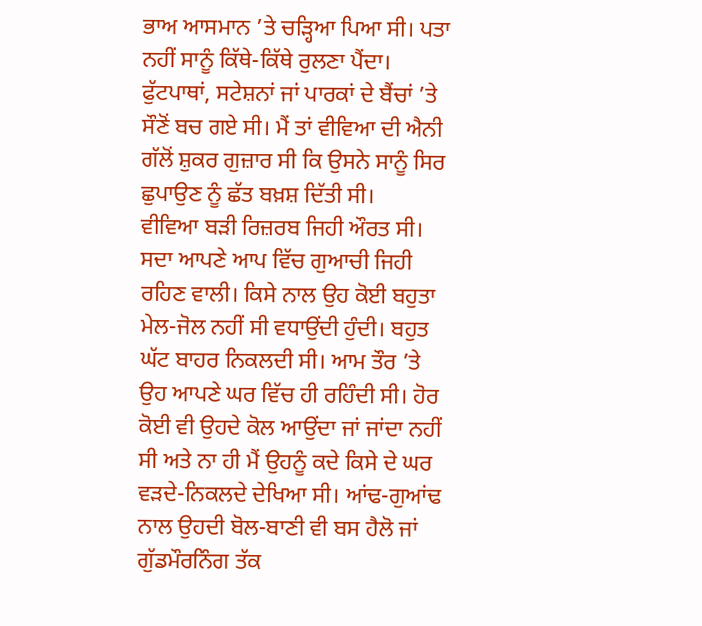ਭਾਅ ਆਸਮਾਨ ’ਤੇ ਚੜ੍ਹਿਆ ਪਿਆ ਸੀ। ਪਤਾ ਨਹੀਂ ਸਾਨੂੰ ਕਿੱਥੇ-ਕਿੱਥੇ ਰੁਲਣਾ ਪੈਂਦਾ। ਫੁੱਟਪਾਥਾਂ, ਸਟੇਸ਼ਨਾਂ ਜਾਂ ਪਾਰਕਾਂ ਦੇ ਬੈਂਚਾਂ ’ਤੇ ਸੌਣੋਂ ਬਚ ਗਏ ਸੀ। ਮੈਂ ਤਾਂ ਵੀਵਿਆ ਦੀ ਐਨੀ ਗੱਲੋਂ ਸ਼ੁਕਰ ਗੁਜ਼ਾਰ ਸੀ ਕਿ ਉਸਨੇ ਸਾਨੂੰ ਸਿਰ ਛੁਪਾਉਣ ਨੂੰ ਛੱਤ ਬਖ਼ਸ਼ ਦਿੱਤੀ ਸੀ।
ਵੀਵਿਆ ਬੜੀ ਰਿਜ਼ਰਬ ਜਿਹੀ ਔਰਤ ਸੀ। ਸਦਾ ਆਪਣੇ ਆਪ ਵਿੱਚ ਗੁਆਚੀ ਜਿਹੀ ਰਹਿਣ ਵਾਲੀ। ਕਿਸੇ ਨਾਲ ਉਹ ਕੋਈ ਬਹੁਤਾ ਮੇਲ-ਜੋਲ ਨਹੀਂ ਸੀ ਵਧਾਉਂਦੀ ਹੁੰਦੀ। ਬਹੁਤ ਘੱਟ ਬਾਹਰ ਨਿਕਲਦੀ ਸੀ। ਆਮ ਤੌਰ ’ਤੇ ਉਹ ਆਪਣੇ ਘਰ ਵਿੱਚ ਹੀ ਰਹਿੰਦੀ ਸੀ। ਹੋਰ ਕੋਈ ਵੀ ਉਹਦੇ ਕੋਲ ਆਉਂਦਾ ਜਾਂ ਜਾਂਦਾ ਨਹੀਂ ਸੀ ਅਤੇ ਨਾ ਹੀ ਮੈਂ ਉਹਨੂੰ ਕਦੇ ਕਿਸੇ ਦੇ ਘਰ ਵੜਦੇ-ਨਿਕਲਦੇ ਦੇਖਿਆ ਸੀ। ਆਂਢ-ਗੁਆਂਢ ਨਾਲ ਉਹਦੀ ਬੋਲ-ਬਾਣੀ ਵੀ ਬਸ ਹੈਲੋ ਜਾਂ ਗੁੱਡਮੌਰਨਿੰਗ ਤੱਕ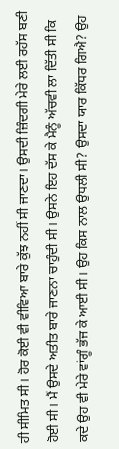ਹੀ ਸੀਮਿਤ ਸੀ। ਹੋਰ ਕੋਈ ਵੀ ਵੀਵਿਆ ਬਾਰੇ ਕੁੱਝ ਨਹੀਂ ਸੀ ਜਾਣਦਾ। ਉਸਦੀ ਜ਼ਿੰਦਗੀ ਮੇਰੇ ਲਈ ਰਹੱਸ ਬਣੀ ਹੋਈ ਸੀ। ਮੈਂ ਉਸਦੇ ਅਤੀਤ ਬਾਰੇ ਜਾਣਨਾ ਚਾਹੁੰਦੀ ਸੀ। ਉਸਨੇ ਇਹ ਦੱਸ ਕੇ ਮੈਨੂੰ ਅੱਚਵੀ ਲਾ ਦਿੱਤੀ ਸੀ ਕਿ ਕਦੇ ਉਹ ਵੀ ਮੇਰੇ ਵਾਂਗੂੰ ਭੱਜ ਕੇ ਆਈ ਸੀ। ਉਹ ਕਿਸ ਨਾਲ ਉਧਲੀ ਸੀ? ਉਸਦਾ ਯਾਰ ਕਿੱਧਰ ਗਿਐ? ਉਹ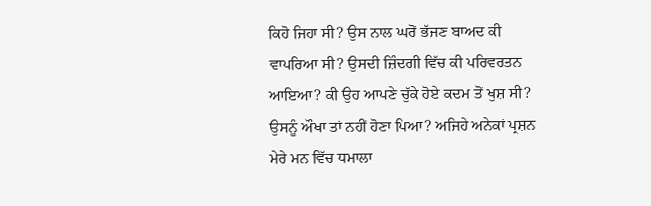ਕਿਹੋ ਜਿਹਾ ਸੀ? ਉਸ ਨਾਲ ਘਰੋਂ ਭੱਜਣ ਬਾਅਦ ਕੀ ਵਾਪਰਿਆ ਸੀ? ਉਸਦੀ ਜ਼ਿੰਦਗੀ ਵਿੱਚ ਕੀ ਪਰਿਵਰਤਨ ਆਇਆ? ਕੀ ਉਹ ਆਪਣੇ ਚੁੱਕੇ ਹੋਏ ਕਦਮ ਤੋਂ ਖੁਸ਼ ਸੀ? ਉਸਨੂੰ ਔਖਾ ਤਾਂ ਨਹੀਂ ਹੋਣਾ ਪਿਆ? ਅਜਿਹੇ ਅਨੇਕਾਂ ਪ੍ਰਸ਼ਨ ਮੇਰੇ ਮਨ ਵਿੱਚ ਧਮਾਲਾ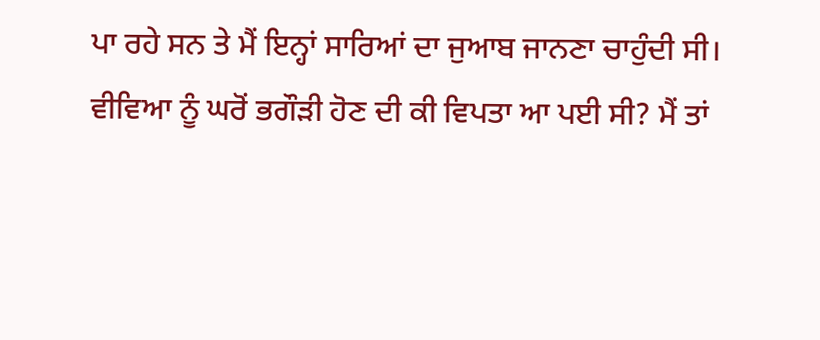ਪਾ ਰਹੇ ਸਨ ਤੇ ਮੈਂ ਇਨ੍ਹਾਂ ਸਾਰਿਆਂ ਦਾ ਜੁਆਬ ਜਾਨਣਾ ਚਾਹੁੰਦੀ ਸੀ।
ਵੀਵਿਆ ਨੂੰ ਘਰੋਂ ਭਗੌੜੀ ਹੋਣ ਦੀ ਕੀ ਵਿਪਤਾ ਆ ਪਈ ਸੀ? ਮੈਂ ਤਾਂ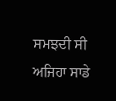ਸਮਝਦੀ ਸੀ ਅਜਿਹਾ ਸਾਡੇ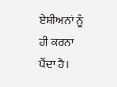ਏਸ਼ੀਅਨਾਂ ਨੂੰ ਹੀ ਕਰਨਾ ਪੈਂਦਾ ਹੈ।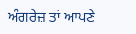ਅੰਗਰੇਜ਼ ਤਾਂ ਆਪਣੇ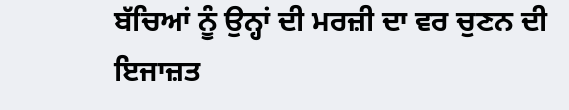ਬੱਚਿਆਂ ਨੂੰ ਉਨ੍ਹਾਂ ਦੀ ਮਰਜ਼ੀ ਦਾ ਵਰ ਚੁਣਨ ਦੀ ਇਜਾਜ਼ਤ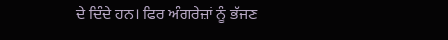ਦੇ ਦਿੰਦੇ ਹਨ। ਫਿਰ ਅੰਗਰੇਜ਼ਾਂ ਨੂੰ ਭੱਜਣ